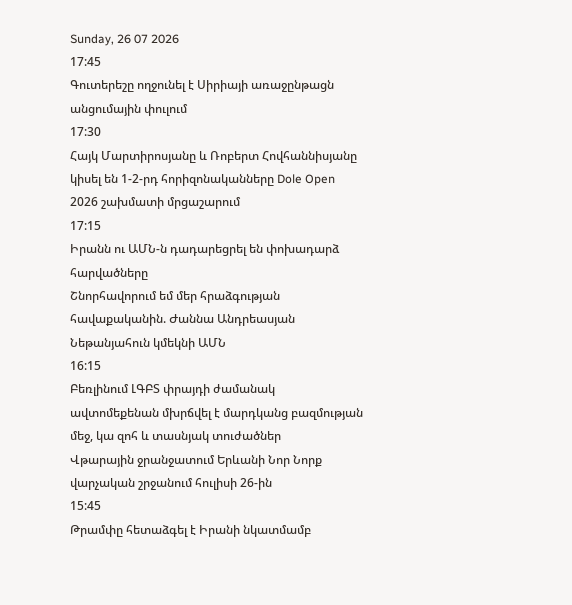Sunday, 26 07 2026
17:45
Գուտերեշը ողջունել է Սիրիայի առաջընթացն անցումային փուլում
17:30
Հայկ Մարտիրոսյանը և Ռոբերտ Հովհաննիսյանը կիսել են 1-2-րդ հորիզոնականները Dole Open 2026 շախմատի մրցաշարում
17:15
Իրանն ու ԱՄՆ-ն դադարեցրել են փոխադարձ հարվածները
Շնորհավորում եմ մեր հրաձգության հավաքականին. Ժաննա Անդրեասյան
Նեթանյահուն կմեկնի ԱՄՆ
16:15
Բեռլինում ԼԳԲՏ փրայդի ժամանակ ավտոմեքենան մխրճվել է մարդկանց բազմության մեջ, կա զոհ և տասնյակ տուժածներ
Վթարային ջրանջատում Երևանի Նոր Նորք վարչական շրջանում հուլիսի 26-ին
15:45
Թրամփը հետաձգել է Իրանի նկատմամբ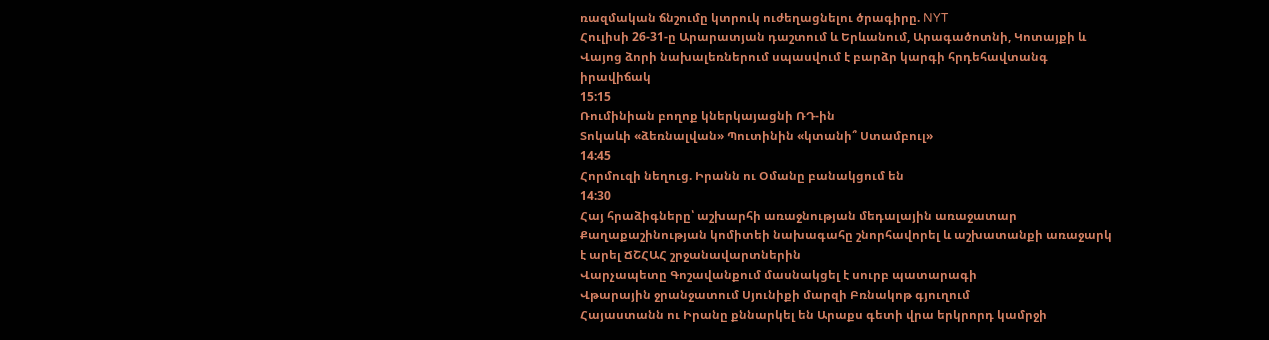ռազմական ճնշումը կտրուկ ուժեղացնելու ծրագիրը. NYT
Հուլիսի 26-31-ը Արարատյան դաշտում և Երևանում, Արագածոտնի, Կոտայքի և Վայոց ձորի նախալեռներում սպասվում է բարձր կարգի հրդեհավտանգ իրավիճակ
15:15
Ռումինիան բողոք կներկայացնի ՌԴ-ին
Տոկաևի «ձեռնալվան» Պուտինին «կտանի՞ Ստամբուլ»
14:45
Հորմուզի նեղուց. Իրանն ու Օմանը բանակցում են
14:30
Հայ հրաձիգները՝ աշխարհի առաջնության մեդալային առաջատար
Քաղաքաշինության կոմիտեի նախագահը շնորհավորել և աշխատանքի առաջարկ է արել ՃՇՀԱՀ շրջանավարտներին
Վարչապետը Գոշավանքում մասնակցել է սուրբ պատարագի
Վթարային ջրանջատում Սյունիքի մարզի Բռնակոթ գյուղում
Հայաստանն ու Իրանը քննարկել են Արաքս գետի վրա երկրորդ կամրջի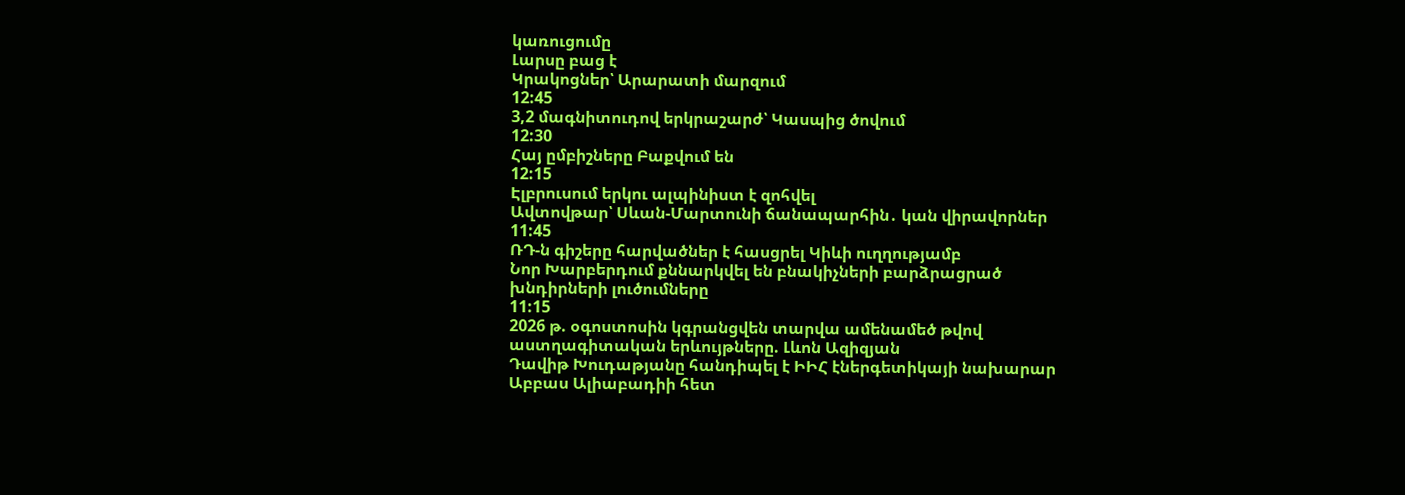կառուցումը
Լարսը բաց է
Կրակոցներ՝ Արարատի մարզում
12:45
3,2 մագնիտուդով երկրաշարժ՝ Կասպից ծովում
12:30
Հայ ըմբիշները Բաքվում են
12:15
Էլբրուսում երկու ալպինիստ է զոհվել
Ավտովթար՝ Սևան-Մարտունի ճանապարհին․ կան վիրավորներ
11:45
ՌԴ-ն գիշերը հարվածներ է հասցրել Կիևի ուղղությամբ
Նոր Խարբերդում քննարկվել են բնակիչների բարձրացրած խնդիրների լուծումները
11:15
2026 թ. օգոստոսին կգրանցվեն տարվա ամենամեծ թվով աստղագիտական երևույթները. Լևոն Ազիզյան
Դավիթ Խուդաթյանը հանդիպել է ԻԻՀ էներգետիկայի նախարար Աբբաս Ալիաբադիի հետ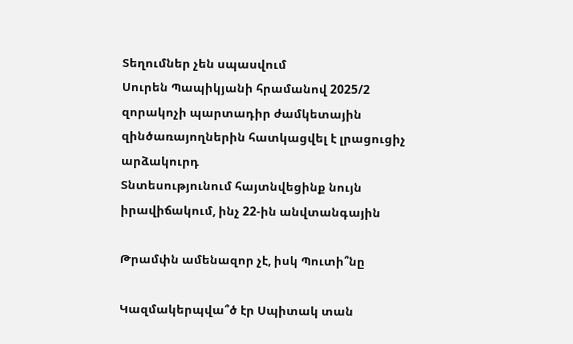Տեղումներ չեն սպասվում
Սուրեն Պապիկյանի հրամանով 2025/2 զորակոչի պարտադիր ժամկետային զինծառայողներին հատկացվել է լրացուցիչ արձակուրդ
Տնտեսությունում հայտնվեցինք նույն իրավիճակում, ինչ 22-ին անվտանգային

Թրամփն ամենազոր չէ, իսկ Պուտի՞նը

Կազմակերպվա՞ծ էր Սպիտակ տան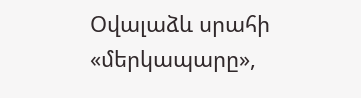Օվալաձև սրահի «մերկապարը»,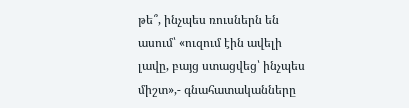թե՞, ինչպես ռուսներն են ասում՝ «ուզում էին ավելի լավը, բայց ստացվեց՝ ինչպես միշտ»,- գնահատականները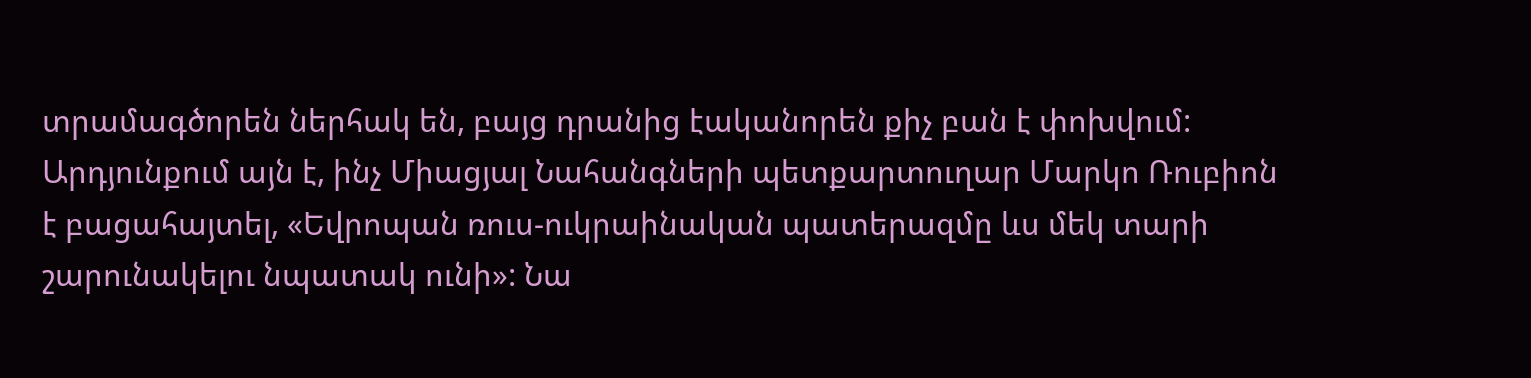տրամագծորեն ներհակ են, բայց դրանից էականորեն քիչ բան է փոխվում: Արդյունքում այն է, ինչ Միացյալ Նահանգների պետքարտուղար Մարկո Ռուբիոն է բացահայտել, «Եվրոպան ռուս-ուկրաինական պատերազմը ևս մեկ տարի շարունակելու նպատակ ունի»: Նա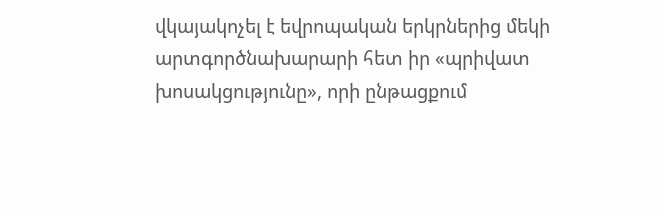վկայակոչել է եվրոպական երկրներից մեկի արտգործնախարարի հետ իր «պրիվատ խոսակցությունը», որի ընթացքում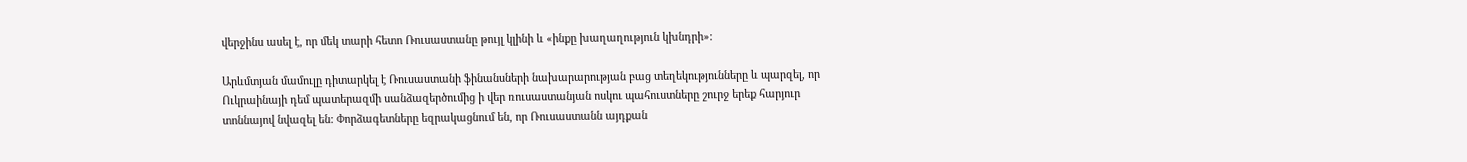վերջինս ասել է, որ մեկ տարի հետո Ռուսաստանը թույլ կլինի և «ինքը խաղաղություն կխնդրի»:

Արևմտյան մամուլը դիտարկել է Ռուսաստանի ֆինանսների նախարարության բաց տեղեկությունները և պարզել, որ Ուկրաինայի դեմ պատերազմի սանձազերծումից ի վեր ռուսաստանյան ոսկու պահուստները շուրջ երեք հարյուր տոննայով նվազել են: Փորձագետները եզրակացնում են, որ Ռուսաստանն այդքան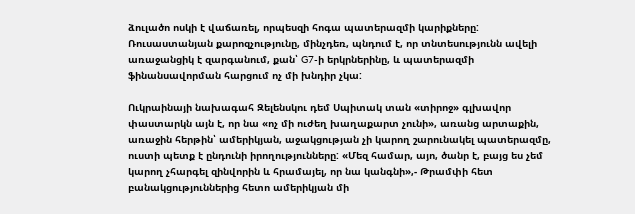ձուլածո ոսկի է վաճառել, որպեսզի հոգա պատերազմի կարիքները: Ռուսաստանյան քարոզչությունը, մինչդեռ, պնդում է, որ տնտեսությունն ավելի առաջանցիկ է զարգանում, քան՝ G7-ի երկրներինը, և պատերազմի ֆինանսավորման հարցում ոչ մի խնդիր չկա:

Ուկրաինայի նախագահ Զելենսկու դեմ Սպիտակ տան «տիրոջ» գլխավոր փաստարկն այն է, որ նա «ոչ մի ուժեղ խաղաքարտ չունի», առանց արտաքին, առաջին հերթին՝ ամերիկյան, աջակցության չի կարող շարունակել պատերազմը, ուստի պետք է ընդունի իրողությունները: «Մեզ համար, այո, ծանր է, բայց ես չեմ կարող չհարգել զինվորին և հրամայել, որ նա կանգնի»,- Թրամփի հետ բանակցություններից հետո ամերիկյան մի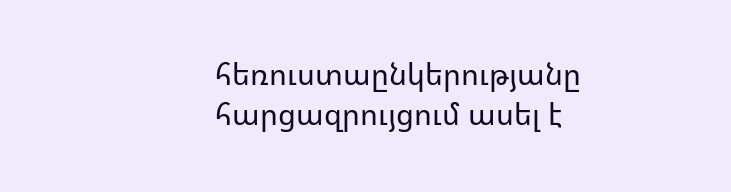հեռուստաընկերությանը հարցազրույցում ասել է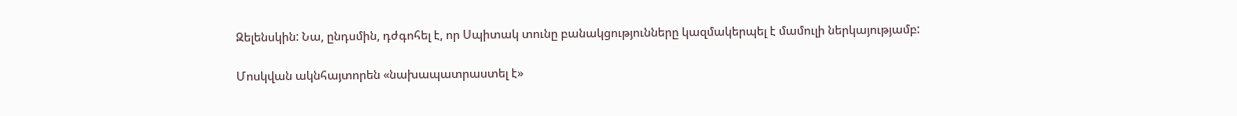Զելենսկին: Նա, ընդսմին, դժգոհել է, որ Սպիտակ տունը բանակցությունները կազմակերպել է մամուլի ներկայությամբ:

Մոսկվան ակնհայտորեն «նախապատրաստել է»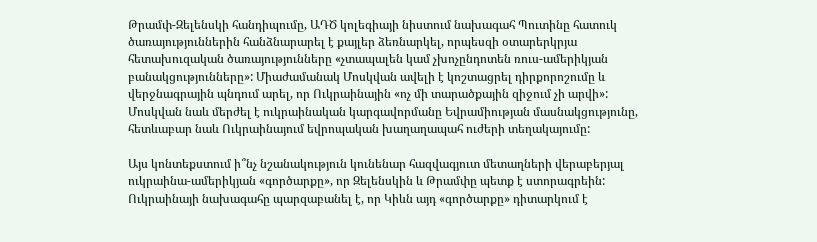Թրամփ-Զելենսկի հանդիպումը, ԱԴԾ կոլեգիայի նիստում նախագահ Պուտինը հատուկ ծառայություններին հանձնարարել է քայլեր ձեռնարկել, որպեսզի օտարերկրյա հետախուզական ծառայությունները «չտապալեն կամ չխոչընդոտեն ռուս-ամերիկյան բանակցությունները»: Միաժամանակ Մոսկվան ավելի է կոշտացրել դիրքորոշումը և վերջնագրային պնդում արել, որ Ուկրաինային «ոչ մի տարածքային զիջում չի արվի»: Մոսկվան նաև մերժել է ուկրաինական կարգավորմանը Եվրամիության մասնակցությունը, հետևաբար նաև Ուկրաինայում եվրոպական խաղաղապահ ուժերի տեղակայումը:

Այս կոնտեքստում ի՞նչ նշանակություն կունենար հազվագյուտ մետաղների վերաբերյալ ուկրաինա-ամերիկյան «գործարքը», որ Զելենսկին և Թրամփը պետք է ստորագրեին: Ուկրաինայի նախագահը պարզաբանել է, որ Կիևն այդ «գործարքը» դիտարկում է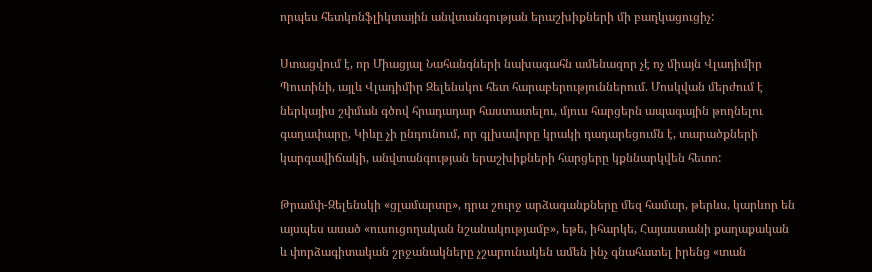որպես հետկոնֆլիկտային անվտանգության երաշխիքների մի բաղկացուցիչ:

Ստացվում է, որ Միացյալ Նահանգների նախագահն ամենազոր չէ ոչ միայն Վլադիմիր Պուտինի, այլև Վլադիմիր Զելենսկու հետ հարաբերություններում. Մոսկվան մերժում է ներկայիս շփման գծով հրադադար հաստատելու, մյուս հարցերն ապագային թողնելու գաղափարը, Կիևը չի ընդունում, որ գլխավորը կրակի դադարեցումն է, տարածքների կարգավիճակի, անվտանգության երաշխիքների հարցերը կքննարկվեն հետո:

Թրամփ-Զելենսկի «ցլամարտը», դրա շուրջ արձագանքները մեզ համար, թերևս, կարևոր են այսպես ասած «ուսուցողական նշանակությամբ», եթե, իհարկե, Հայաստանի քաղաքական և փորձագիտական շրջանակները չշարունակեն ամեն ինչ գնահատել իրենց «տան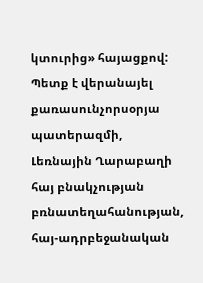կտուրից» հայացքով: Պետք է վերանայել քառասունչորսօրյա պատերազմի, Լեռնային Ղարաբաղի հայ բնակչության բռնատեղահանության, հայ-ադրբեջանական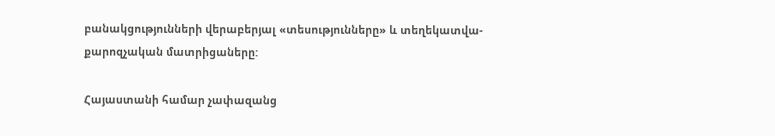բանակցությունների վերաբերյալ «տեսությունները» և տեղեկատվա-քարոզչական մատրիցաները:

Հայաստանի համար չափազանց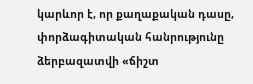կարևոր է, որ քաղաքական դասը, փորձագիտական հանրությունը ձերբազատվի «ճիշտ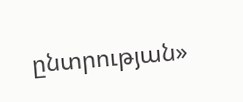ընտրության»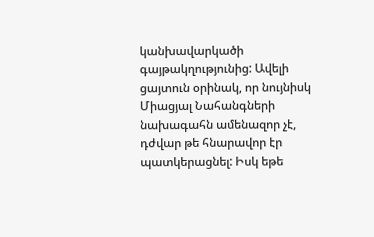կանխավարկածի գայթակղությունից: Ավելի ցայտուն օրինակ, որ նույնիսկ Միացյալ Նահանգների նախագահն ամենազոր չէ, դժվար թե հնարավոր էր պատկերացնել: Իսկ եթե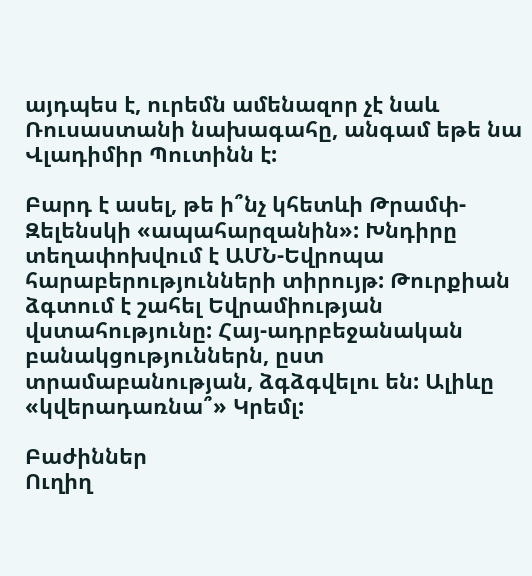այդպես է, ուրեմն ամենազոր չէ նաև Ռուսաստանի նախագահը, անգամ եթե նա Վլադիմիր Պուտինն է:

Բարդ է ասել, թե ի՞նչ կհետևի Թրամփ-Զելենսկի «ապահարզանին»: Խնդիրը տեղափոխվում է ԱՄՆ-Եվրոպա հարաբերությունների տիրույթ: Թուրքիան ձգտում է շահել Եվրամիության վստահությունը: Հայ-ադրբեջանական բանակցություններն, ըստ տրամաբանության, ձգձգվելու են: Ալիևը «կվերադառնա՞» Կրեմլ:

Բաժիններ
Ուղիղ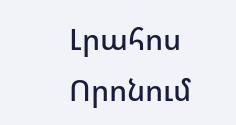Լրահոս
Որոնում